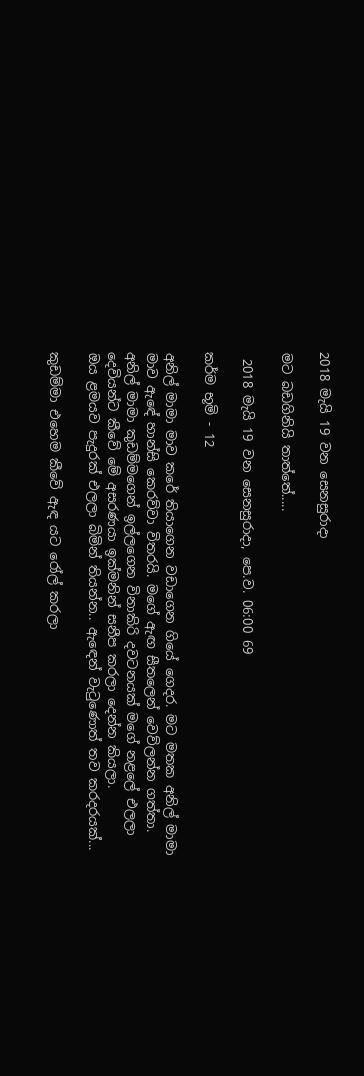2018 මැයි 19 වන සෙනසුරාදා

මට බඩගිනියි තාත්තේ.....

 2018 මැයි 19 වන සෙනසුරාදා, පෙ.ව. 06:00 69

කර්ම භූමි - 12

අනිල් මාමා මාව කරේ තියාගෙන වඩාගෙන ගියේ ගෙදර. මට මතක අනිල් මාමා මාව ඇඳේ හාන්සි කෙරව්වා විතරයි. මගේ ඇඟ සීතලෙන් වෙව්ලන්න ගත්තා. අනිල් මාමා කුඩම්මගෙන් ඉල්ලගෙන විනාකිරි දවටනයක් මගේ නළලේ එලලා දෙවියන්ට කීවේ මේ අසරණයා ඉක්මනින් සනීප කරලා දෙන්න කියලා.
ඔය ළමයව පැදුරක් එලලා බිමින් තියන්න.. ඇඳෙන් වැටුණොත් තව කරදරයක්...

කුඩම්මා එහෙම කීවේ ඇඳ යට රෝල් කරලා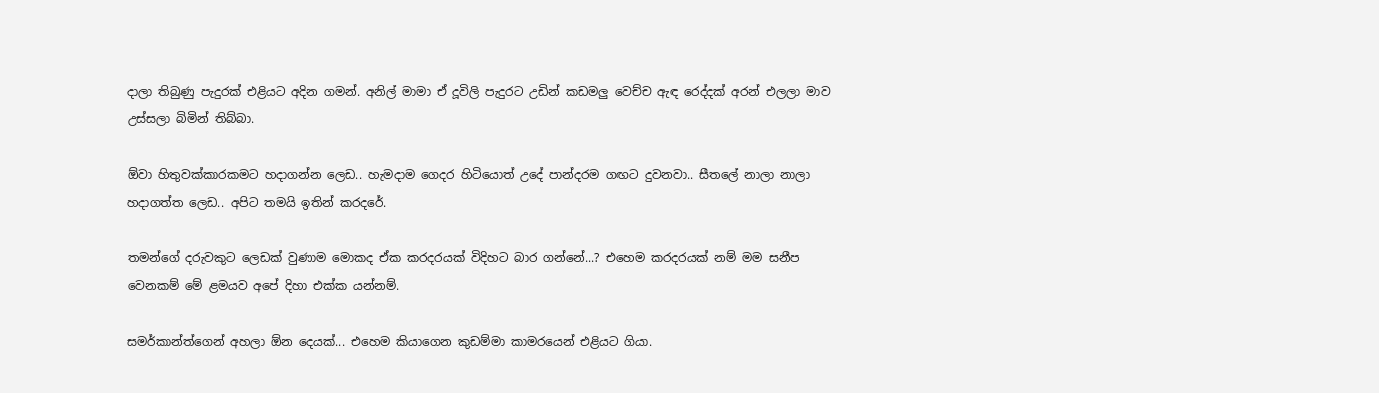දාලා තිබුණු පැදුරක් එළියට අදින ගමන්. අනිල් මාමා ඒ දූවිලි පැදුරට උඩින් කඩමලු වෙච්ච ඇඳ රෙද්දක් අරන් එලලා මාව උස්සලා බිමින් තිබ්බා.

ඕවා හිතුවක්කාරකමට හදාගන්න ලෙඩ.. හැමදාම ගෙදර හිටියොත් උදේ පාන්දරම ගඟට දුවනවා.. සීතලේ නාලා නාලා හදාගත්ත ලෙඩ.. අපිට තමයි ඉතින් කරදරේ.

තමන්ගේ දරුවකුට ලෙඩක් වුණාම මොකද ඒක කරදරයක් විදිහට බාර ගන්නේ...? එහෙම කරදරයක් නම් මම සනීප වෙනකම් මේ ළමයව අපේ දිහා එක්ක යන්නම්.

සමර්කාන්ත්ගෙන් අහලා ඕන දෙයක්... එහෙම කියාගෙන කුඩම්මා කාමරයෙන් එළියට ගියා.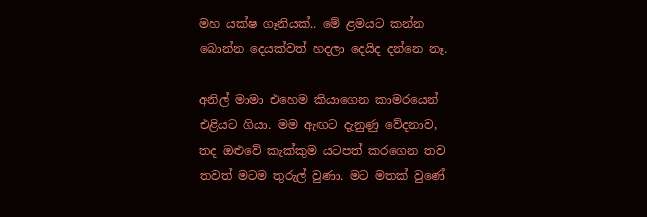මහ යක්ෂ ගෑනියක්.. මේ ළමයට කන්න බොන්න දෙයක්වත් හදලා දෙයිද දන්නෙ නෑ.

අනිල් මාමා එහෙම කියාගෙන කාමරයෙන් එළියට ගියා. මම ඇඟට දැනුණු වේදනාව, තද ඔළුවේ කැක්කුම යටපත් කරගෙන තව තවත් මටම තුරුල් වුණා. මට මතක් වුණේ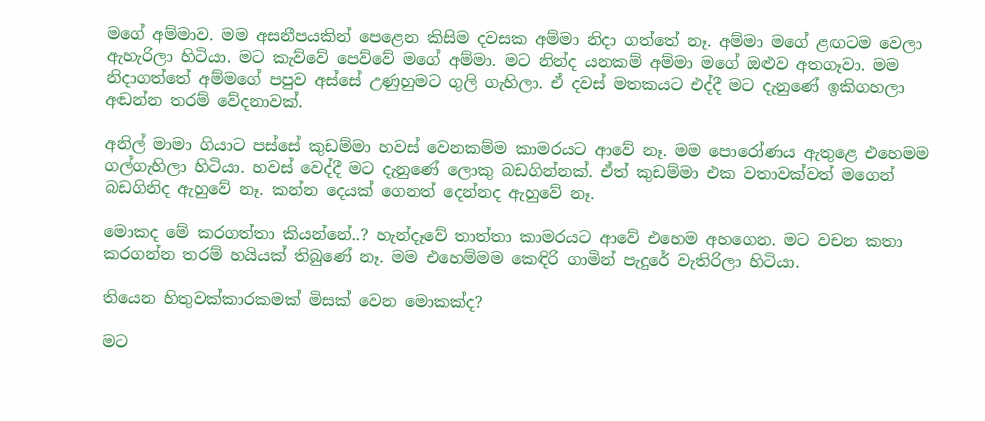මගේ අම්මාව. මම අසනීපයකින් පෙළෙන කිසිම දවසක අම්මා නිදා ගත්තේ නෑ. අම්මා මගේ ළඟටම වෙලා ඇහැරිලා හිටියා. මට කැව්වේ පෙව්වේ මගේ අම්මා. මට නින්ද යනකම් අම්මා මගේ ඔළුව අතගෑවා. මම නිදාගත්තේ අම්මගේ පපුව අස්සේ උණුහුමට ගුලි ගැහිලා. ඒ දවස් මතකයට එද්දී මට දැනුණේ ඉකිගහලා අඬන්න තරම් වේදනාවක්.

අනිල් මාමා ගියාට පස්සේ කුඩම්මා හවස් වෙනකම්ම කාමරයට ආවේ නෑ. මම පොරෝණය ඇතුළෙ එහෙමම ගල්ගැහිලා හිටියා. හවස් වෙද්දී මට දැනුණේ ලොකු බඩගින්නක්. ඒත් කුඩම්මා එක වතාවක්වත් මගෙන් බඩගිනිද ඇහුවේ නෑ. කන්න දෙයක් ගෙනත් දෙන්නද ඇහුවේ නෑ.

මොකද මේ කරගත්තා කියන්නේ..? හැන්දෑවේ තාත්තා කාමරයට ආවේ එහෙම අහගෙන. මට වචන කතා කරගන්න තරම් හයියක් තිබුණේ නෑ. මම එහෙම්මම කෙඳිරි ගාමින් පැදුරේ වැතිරිලා හිටියා.

තියෙන හිතුවක්කාරකමක් මිසක් වෙන මොකක්ද?

මට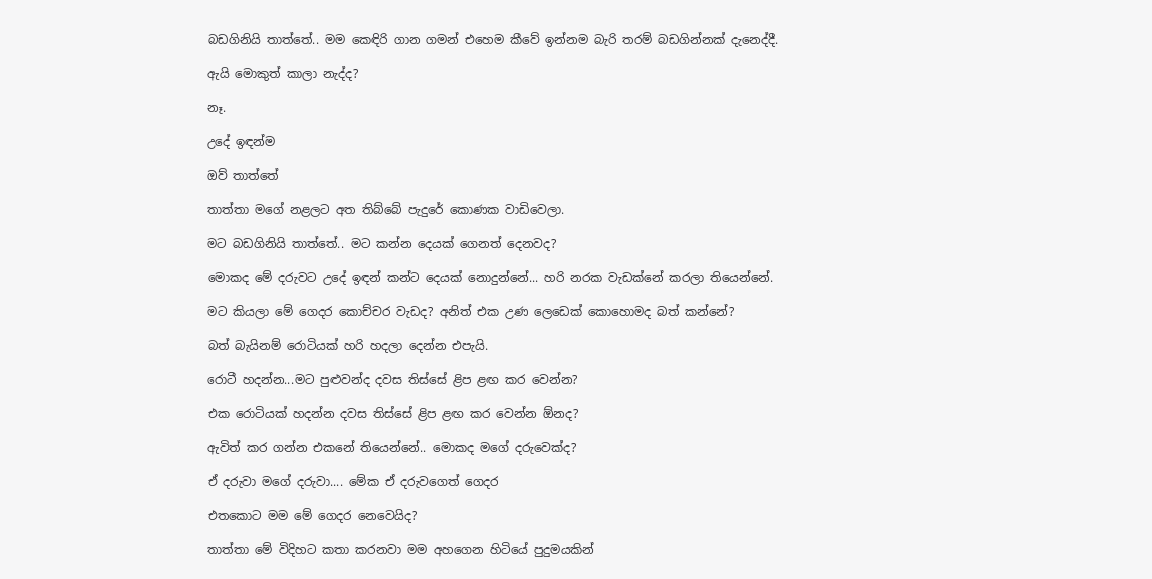බඩගිනියි තාත්තේ.. මම කෙඳිරි ගාන ගමන් එහෙම කීවේ ඉන්නම බැරි තරම් බඩගින්නක් දැනෙද්දී.

ඇයි මොකුත් කාලා නැද්ද?

නෑ.

උදේ ඉඳන්ම

ඔව් තාත්තේ

තාත්තා මගේ නළලට අත තිබ්බේ පැදුරේ කොණක වාඩිවෙලා.

මට බඩගිනියි තාත්තේ.. මට කන්න දෙයක් ගෙනත් දෙනවද?

මොකද මේ දරුවට උදේ ඉඳන් කන්ට දෙයක් නොදුන්නේ... හරි නරක වැඩක්නේ කරලා තියෙන්නේ.

මට කියලා මේ ගෙදර කොච්චර වැඩද? අනිත් එක උණ ලෙඩෙක් කොහොමද බත් කන්නේ?

බත් බැයිනම් රොටියක් හරි හදලා දෙන්න එපැයි.

රොටී හදන්න...මට පුළුවන්ද දවස තිස්සේ ළිප ළඟ කර වෙන්න?

එක රොටියක් හදන්න දවස තිස්සේ ළිප ළඟ කර වෙන්න ඕනද?

ඇවිත් කර ගන්න එකනේ තියෙන්නේ.. මොකද මගේ දරුවෙක්ද?

ඒ දරුවා මගේ දරුවා.... මේක ඒ දරුවගෙත් ගෙදර

එතකොට මම මේ ගෙදර නෙවෙයිද?

තාත්තා මේ විදිහට කතා කරනවා මම අහගෙන හිටියේ පුදුමයකින්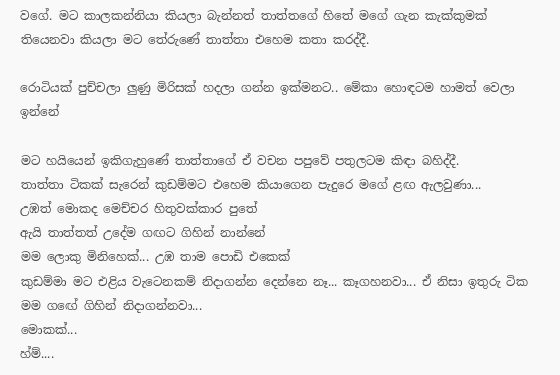වගේ. මට කාලකන්නියා කියලා බැන්නත් තාත්තගේ හිතේ මගේ ගැන කැක්කුමක් තියෙනවා කියලා මට තේරුණේ තාත්තා එහෙම කතා කරද්දී.

රොටියක් පුච්චලා ලුණු මිරිසක් හදලා ගන්න ඉක්මනට.. මේකා හොඳටම හාමත් වෙලා ඉන්නේ

මට හයියෙන් ඉකිගැහුණේ තාත්තාගේ ඒ වචන පපුවේ පතුලටම කිඳා බහිද්දී.
තාත්තා ටිකක් සැරෙන් කුඩම්මට එහෙම කියාගෙන පැදුරෙ මගේ ළඟ ඇලවුණා...
උඹත් මොකද මෙච්චර හිතුවක්කාර පුතේ
ඇයි තාත්තත් උදේම ගඟට ගිහින් නාන්නේ
මම ලොකු මිනිහෙක්... උඹ තාම පොඩි එකෙක්
කුඩම්මා මට එළිය වැටෙනකම් නිදාගන්න දෙන්නෙ නෑ... කෑගහනවා... ඒ නිසා ඉතුරු ටික මම ගඟේ ගිහින් නිදාගන්නවා...
මොකක්...
හ්ම්....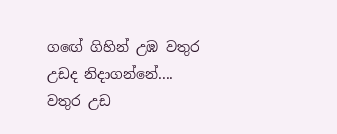ගඟේ ගිහින් උඹ වතුර උඩද නිදාගන්නේ....
වතුර උඩ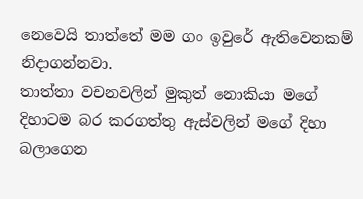නෙවෙයි තාත්තේ මම ගං ඉවුරේ ඇතිවෙනකම් නිදාගන්නවා.
තාත්තා වචනවලින් මුකුත් නොකියා මගේ දිහාටම බර කරගත්තු ඇස්වලින් මගේ දිහා බලාගෙන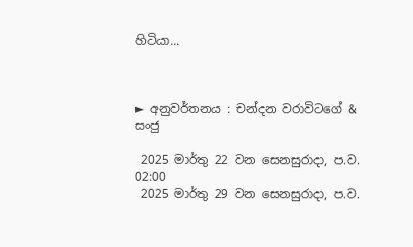හිටියා...



► අනුවර්තනය : චන්දන වරාවිටගේ &  සංජු

 2025 මාර්තු 22 වන සෙනසුරාදා, ප.ව. 02:00
 2025 මාර්තු 29 වන සෙනසුරාදා, ප.ව.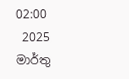02:00
 2025 මාර්තු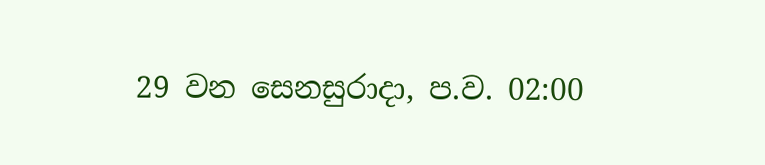29 වන සෙනසුරාදා, ප.ව. 02:00